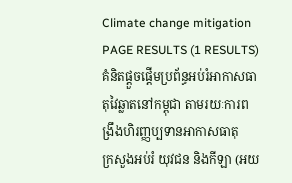Climate change mitigation
PAGE RESULTS (1 RESULTS)
គំនិតផ្ដួចផ្ដើមប្រព័ន្ធអប់រំអាកាសធាតុវៃឆ្លាតនៅកម្ពុជា តាមរយៈការពង្រឹងហិរញ្ញប្បទានអាកាសធាតុ
ក្រសួងអប់រំ យុវជន និងកីឡា (អយ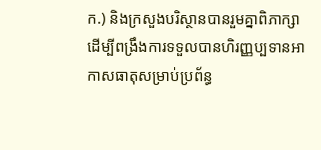ក.) និងក្រសួងបរិស្ថានបានរួមគ្នាពិភាក្សាដើម្បីពង្រឹងការទទួលបានហិរញ្ញប្បទានអាកាសធាតុសម្រាប់ប្រព័ន្ធ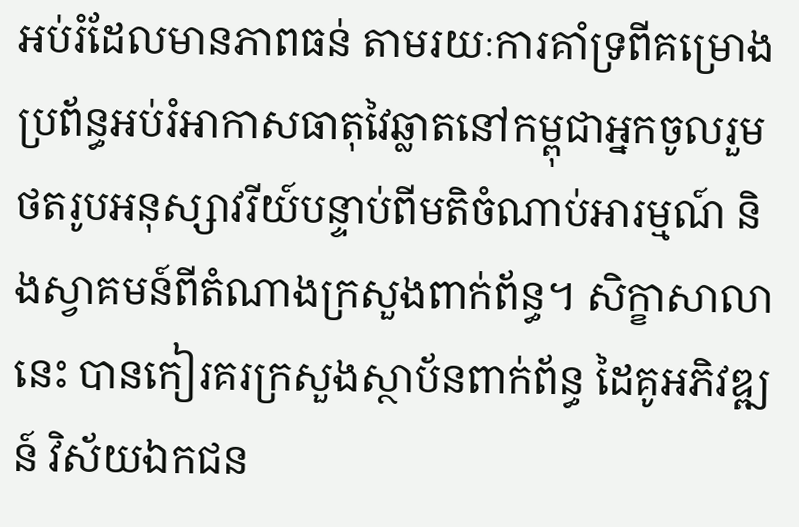អប់រំដែលមានភាពធន់ តាមរយៈការគាំទ្រពីគម្រោងប្រព័ន្ធអប់រំអាកាសធាតុវៃឆ្លាតនៅកម្ពុជាអ្នកចូលរួមថតរូបអនុស្សាវរីយ៍បន្ទាប់ពីមតិចំណាប់អារម្មណ៍ និងស្វាគមន៍ពីតំណាងក្រសួងពាក់ព័ន្ធ។ សិក្ខាសាលានេះ បានកៀរគរក្រសួងស្ថាប័នពាក់ព័ន្ធ ដៃគូអភិវឌ្ឍន៍ វិស័យឯកជន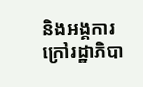និងអង្គការក្រៅរដ្ឋាភិបា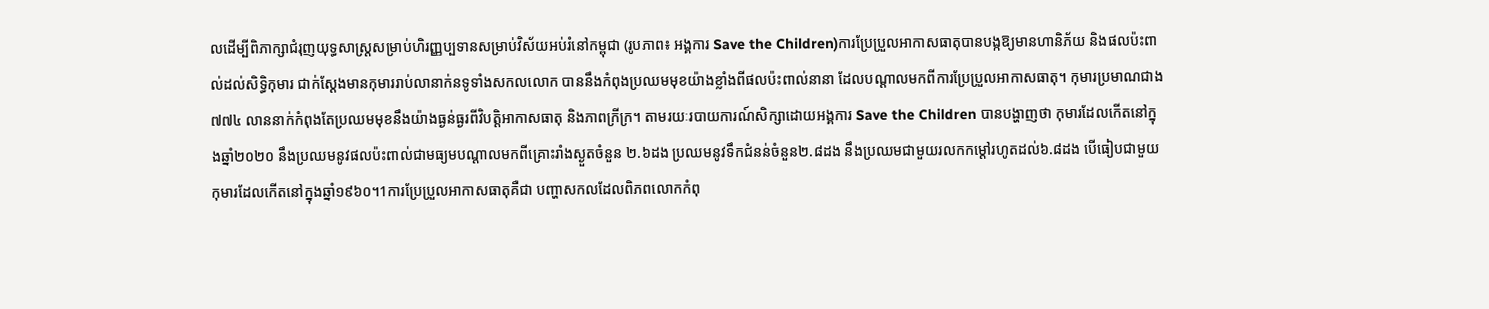លដើម្បីពិភាក្សាជំរុញយុទ្ធសាស្រ្ដសម្រាប់ហិរញ្ញប្បទានសម្រាប់វិស័យអប់រំនៅកម្ពុជា (រូបភាព៖ អង្គការ Save the Children)ការប្រែប្រួលអាកាសធាតុបានបង្កឱ្យមានហានិភ័យ និងផលប៉ះពាល់ដល់សិទ្ធិកុមារ ជាក់ស្ដែងមានកុមាររាប់លានាក់នទូទាំងសកលលោក បាននឹងកំពុងប្រឈមមុខយ៉ាងខ្លាំងពីផលប៉ះពាល់នានា ដែលបណ្ដាលមកពីការប្រែប្រួលអាកាសធាតុ។ កុមារប្រមាណជាង ៧៧៤ លាននាក់កំពុងតែប្រឈមមុខនឹងយ៉ាងធ្ងន់ធ្ងរពីវិបត្ដិអាកាសធាតុ និងភាពក្រីក្រ។ តាមរយៈរបាយការណ៍សិក្សាដោយអង្គការ Save the Children បានបង្ហាញថា កុមារដែលកើតនៅក្នុងឆ្នាំ២០២០ នឹងប្រឈមនូវផលប៉ះពាល់ជាមធ្យមបណ្ដាលមកពីគ្រោះរាំងស្ងួតចំនួន ២.៦ដង ប្រឈមនូវទឹកជំនន់ចំនួន២.៨ដង នឹងប្រឈមជាមួយរលកកម្ដៅរហូតដល់៦.៨ដង បើធៀបជាមួយកុមារដែលកើតនៅក្នុងឆ្នាំ១៩៦០។1ការប្រែប្រួលអាកាសធាតុគឺជា បញ្ហាសកលដែលពិភពលោកកំពុ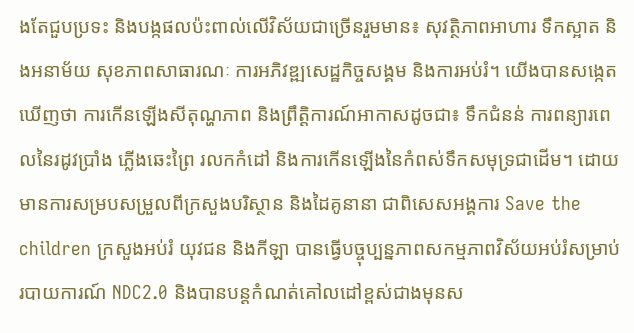ងតែជួបប្រទះ និងបង្កផលប៉ះពាល់លើវិស័យជាច្រើនរួមមាន៖ សុវត្ថិភាពអាហារ ទឹកស្អាត និងអនាម័យ សុខភាពសាធារណៈ ការអភិវឌ្ឍសេដ្ឋកិច្ចសង្គម និងការអប់រំ។ យើងបានសង្កេតឃើញថា ការកើនឡើងសីតុណ្ហភាព និងព្រឹត្ដិការណ៍អាកាសដូចជា៖ ទឹកជំនន់ ការពន្យារពេលនៃរដូវប្រាំង ភ្លើងឆេះព្រៃ រលកកំដៅ និងការកើនឡើងនៃកំពស់ទឹកសមុទ្រជាដើម។ ដោយមានការសម្របសម្រួលពីក្រសួងបរិស្ថាន និងដៃគូនានា ជាពិសេសអង្គការ Save the children ក្រសួងអប់រំ យុវជន និងកីឡា បានធ្វើបច្ចុប្បន្នភាពសកម្មភាពវិស័យអប់រំសម្រាប់របាយការណ៍ NDC2.0 និងបានបន្ដកំណត់គៅលដៅខ្ពស់ជាងមុនស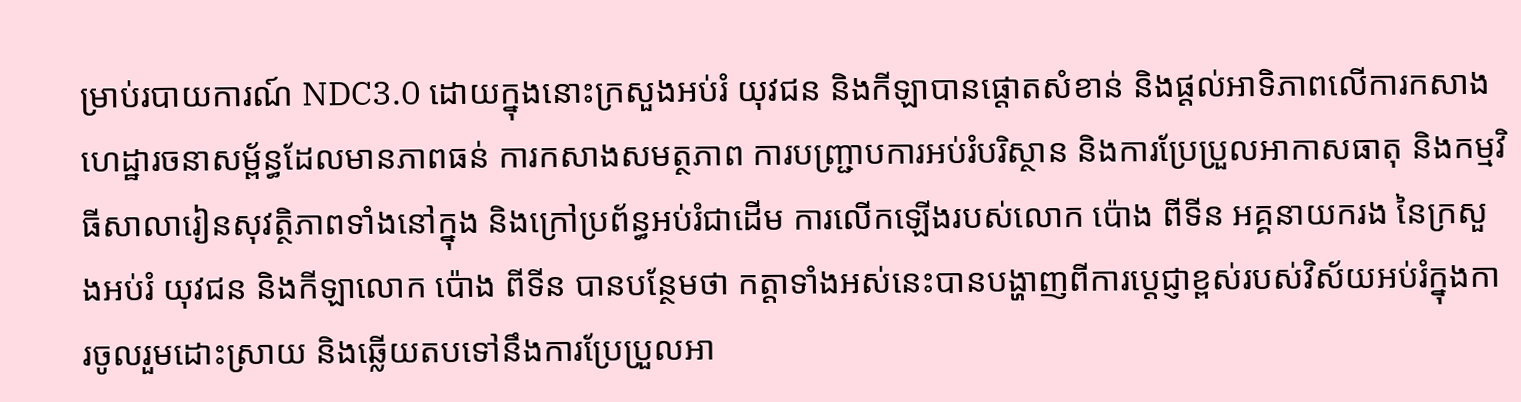ម្រាប់របាយការណ៍ NDC3.0 ដោយក្នុងនោះក្រសួងអប់រំ យុវជន និងកីឡាបានផ្ដោតសំខាន់ និងផ្ដល់អាទិភាពលើការកសាងហេដ្ឋារចនាសម្ព័ន្ធដែលមានភាពធន់ ការកសាងសមត្ថភាព ការបញ្ជ្រាបការអប់រំបរិស្ថាន និងការប្រែប្រួលអាកាសធាតុ និងកម្មវិធីសាលារៀនសុវត្ថិភាពទាំងនៅក្នុង និងក្រៅប្រព័ន្ធអប់រំជាដើម ការលើកឡើងរបស់លោក ប៉ោង ពីទីន អគ្គនាយករង នៃក្រសួងអប់រំ យុវជន និងកីឡាលោក ប៉ោង ពីទីន បានបន្ថែមថា កត្តាទាំងអស់នេះបានបង្ហាញពីការប្ដេជ្ញាខ្ពស់របស់វិស័យអប់រំក្នុងការចូលរួមដោះស្រាយ និងឆ្លើយតបទៅនឹងការប្រែប្រួលអា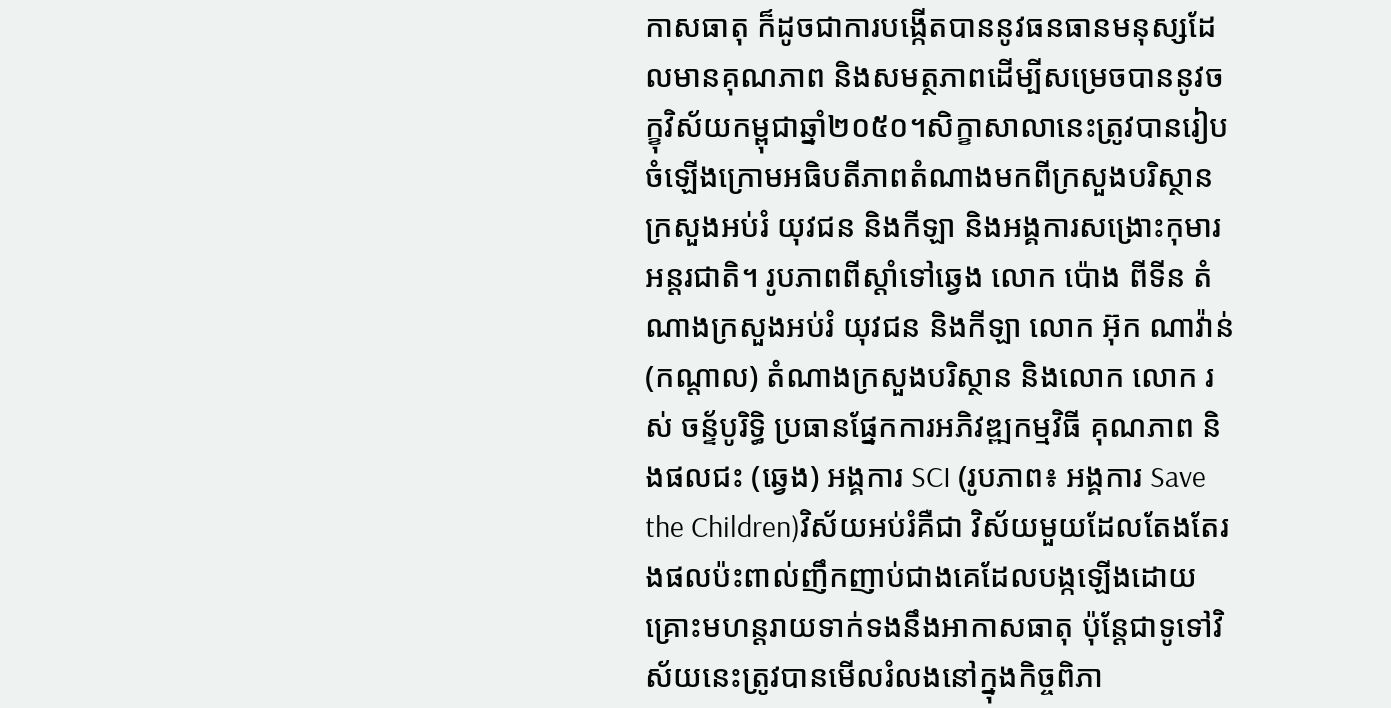កាសធាតុ ក៏ដូចជាការបង្កើតបាននូវធនធានមនុស្សដែលមានគុណភាព និងសមត្ថភាពដើម្បីសម្រេចបាននូវចក្ខុវិស័យកម្ពុជាឆ្នាំ២០៥០។សិក្ខាសាលានេះត្រូវបានរៀបចំឡើងក្រោមអធិបតីភាពតំណាងមកពីក្រសួងបរិស្ថាន ក្រសួងអប់រំ យុវជន និងកីឡា និងអង្គការសង្រោះកុមារអន្ដរជាតិ។ រូបភាពពីស្ដាំទៅឆ្វេង លោក ប៉ោង ពីទីន តំណាងក្រសួងអប់រំ យុវជន និងកីឡា លោក អ៊ុក ណាវ៉ាន់ (កណ្ដាល) តំណាងក្រសួងបរិស្ថាន និងលោក លោក រស់ ចន្ទ័បូរិទ្ធិ ប្រធានផ្នែកការអភិវឌ្ឍកម្មវិធី គុណភាព និងផលជះ (ឆ្វេង) អង្គការ SCI (រូបភាព៖ អង្គការ Save the Children)វិស័យអប់រំគឺជា វិស័យមួយដែលតែងតែរងផលប៉ះពាល់ញឹកញាប់ជាងគេដែលបង្កឡើងដោយគ្រោះមហន្ដរាយទាក់ទងនឹងអាកាសធាតុ ប៉ុន្ដែជាទូទៅវិស័យនេះត្រូវបានមើលរំលងនៅក្នុងកិច្ចពិភា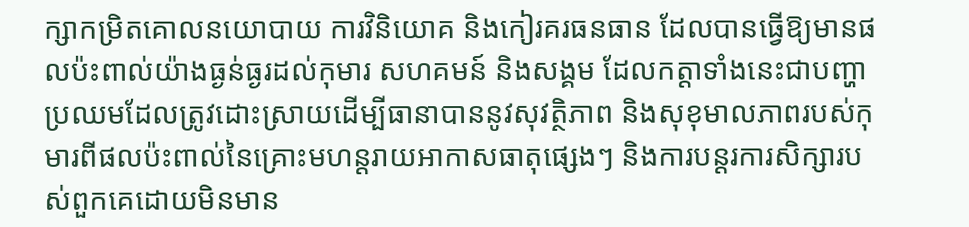ក្សាកម្រិតគោលនយោបាយ ការវិនិយោគ និងកៀរគរធនធាន ដែលបានធ្វើឱ្យមានផលប៉ះពាល់យ៉ាងធ្ងន់ធ្ងរដល់កុមារ សហគមន៍ និងសង្គម ដែលកត្តាទាំងនេះជាបញ្ហាប្រឈមដែលត្រូវដោះស្រាយដើម្បីធានាបាននូវសុវត្ថិភាព និងសុខុមាលភាពរបស់កុមារពីផលប៉ះពាល់នៃគ្រោះមហន្ដរាយអាកាសធាតុផ្សេងៗ និងការបន្ដរការសិក្សារបស់ពួកគេដោយមិនមាន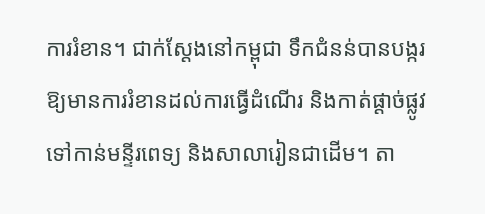ការរំខាន។ ជាក់ស្ដែងនៅកម្ពុជា ទឹកជំនន់បានបង្ករឱ្យមានការរំខានដល់ការធ្វើដំណើរ និងកាត់ផ្ដាច់ផ្លូវទៅកាន់មន្ទីរពេទ្យ និងសាលារៀនជាដើម។ តា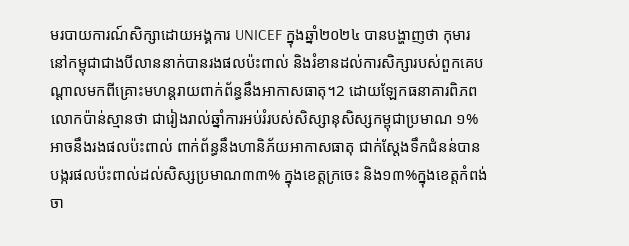មរបាយការណ៍សិក្សាដោយអង្គការ UNICEF ក្នុងឆ្នាំ២០២៤ បានបង្ហាញថា កុមារនៅកម្ពុជាជាងបីលាននាក់បានរងផលប៉ះពាល់ និងរំខានដល់ការសិក្សារបស់ពួកគេបណ្ដាលមកពីគ្រោះមហន្ដរាយពាក់ព័ន្ធនឹងអាកាសធាតុ។2 ដោយឡែកធនាគារពិភពលោកប៉ាន់ស្មានថា ជារៀងរាល់ឆ្នាំការអប់រំរបស់សិស្សានុសិស្សកម្ពុជាប្រមាណ ១% អាចនឹងរងផលប៉ះពាល់ ពាក់ព័ន្ធនឹងហានិភ័យអាកាសធាតុ ជាក់ស្ដែងទឹកជំនន់បានបង្ករផលប៉ះពាល់ដល់សិស្សប្រមាណ៣៣% ក្នុងខេត្ដក្រចេះ និង១៣%ក្នុងខេត្ដកំពង់ចា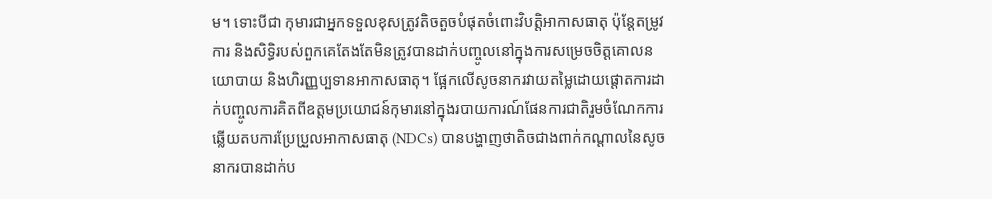ម។ ទោះបីជា កុមារជាអ្នកទទួលខុសត្រូវតិចតួចបំផុតចំពោះវិបត្ដិអាកាសធាតុ ប៉ុន្ដែតម្រូវការ និងសិទ្ធិរបស់ពួកគេតែងតែមិនត្រូវបានដាក់បញ្ចូលនៅក្នុងការសម្រេចចិត្ដគោលនយោបាយ និងហិរញ្ញប្បទានអាកាសធាតុ។ ផ្អែកលើសូចនាករវាយតម្លៃដោយផ្ដោតការដាក់បញ្ចូលការគិតពីឧត្តមប្រយោជន៍កុមារនៅក្នុងរបាយការណ៍ផែនការជាតិរួមចំណែកការឆ្លើយតបការប្រែប្រួលអាកាសធាតុ (NDCs) បានបង្ហាញថាតិចជាងពាក់កណ្ដាលនៃសូចនាករបានដាក់ប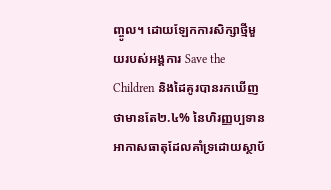ញ្ចូល។ ដោយឡែកការសិក្សាថ្មីមួយរបស់អង្គការ Save the Children និងដៃគូរបានរកឃើញថាមានតែ២.៤% នៃហិរញ្ញប្បទានអាកាសធាតុដែលគាំទ្រដោយស្ថាប័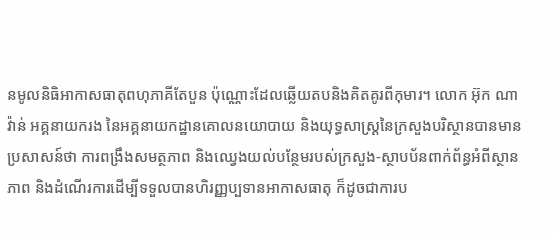នមូលនិធិអាកាសធាតុពហុភាគីតែបួន ប៉ុណ្ណោះដែលឆ្លើយតបនិងគិតគូរពីកុមារ។ លោក អ៊ុក ណាវ៉ាន់ អគ្គនាយករង នៃអគ្គនាយកដ្ឋានគោលនយោបាយ និងយុទ្ធសាស្រ្ដនៃក្រសួងបរិស្ថានបានមានប្រសាសន៍ថា ការពង្រឹងសមត្ថភាព និងឈ្វេងយល់បន្ថែមរបស់ក្រសួង-ស្ថាបប័នពាក់ព័ន្ធអំពីស្ថានភាព និងដំណើរការដើម្បីទទួលបានហិរញ្ញប្បទានអាកាសធាតុ ក៏ដូចជាការប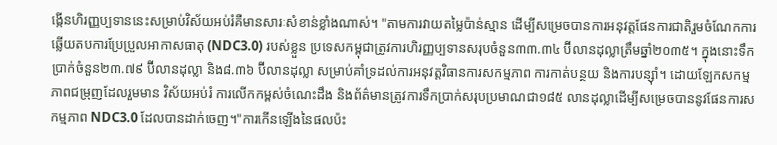ង្កើនហិរញ្ញប្បទាននេះសម្រាប់វិស័យអប់រំគឺមានសារៈសំខាន់ខ្លាំងណាស់។ "តាមការវាយតម្លៃប៉ាន់ស្មាន ដើម្បីសម្រេចបានការអនុវត្ដផែនការជាតិរួមចំណែកការឆ្លើយតបការប្រែប្រួលអាកាសធាតុ (NDC3.0) របស់ខ្លួន ប្រទេសកម្ពុជាត្រូវការហិរញ្ញប្បទានសរុបចំនួន៣៣.៣៤ ប៊ីលានដុល្លាត្រឹមឆ្នាំ២០៣៥។ ក្នុងនោះទឹកប្រាក់ចំនួន២៣.៧៩ ប៊ីលានដុល្លា និង៨.៣៦ ប៊ីលានដុល្លា សម្រាប់គាំទ្រដល់ការអនុវត្ដវិធានការសកម្មភាព ការកាត់បន្ថយ និងការបន្ស៊ាំ។ ដោយឡែកសកម្មភាពជម្រុញដែលរួមមាន វិស័យអប់រំ ការលើកកម្ពស់ចំណេះដឹង និងព័ត៌មានត្រូវការទឹកប្រាក់សរុបប្រមាណជា១៨៥ លានដុល្លាដើម្បីសម្រេចបាននូវផែនការសកម្មភាព NDC3.0 ដែលបានដាក់ចេញ។"ការកើនឡើងនៃផលប៉ះ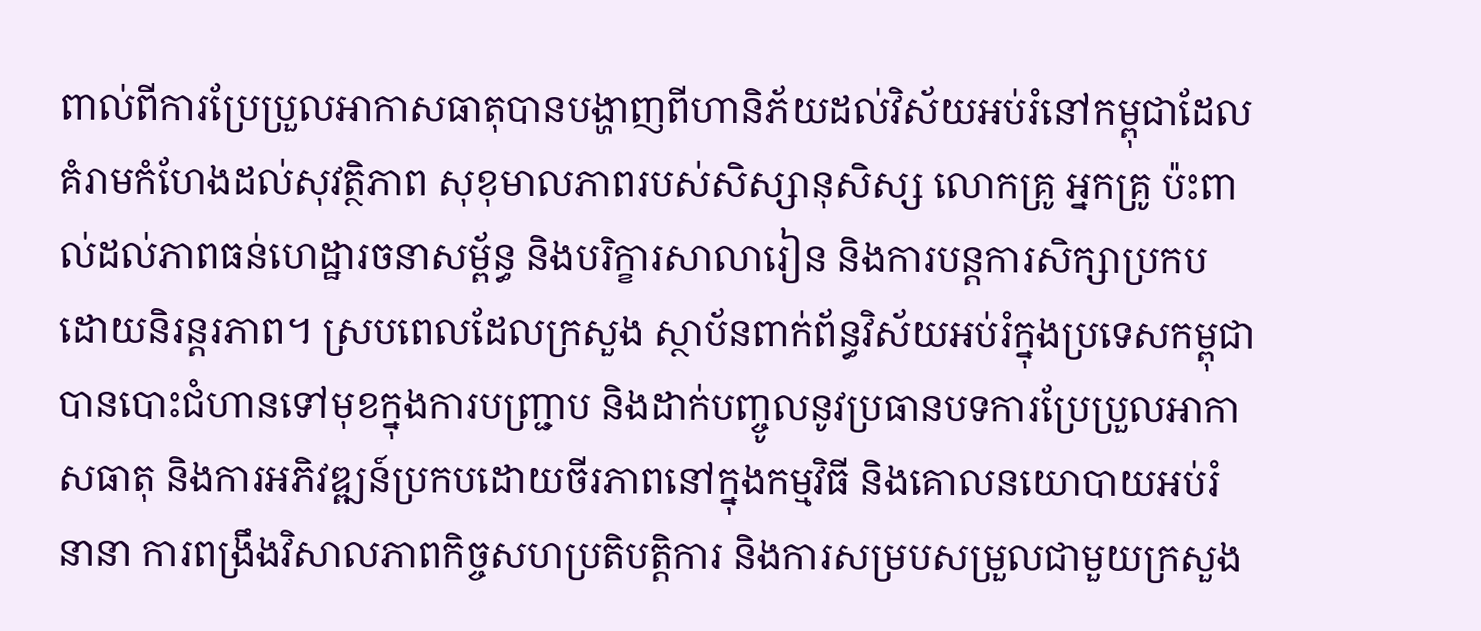ពាល់ពីការប្រែប្រួលអាកាសធាតុបានបង្ហាញពីហានិភ័យដល់វិស័យអប់រំនៅកម្ពុជាដែលគំរាមកំហែងដល់សុវត្ថិភាព សុខុមាលភាពរបស់សិស្សានុសិស្ស លោកគ្រូ អ្នកគ្រូ ប៉ះពាល់ដល់ភាពធន់ហេដ្ឋារចនាសម្ព័ន្ធ និងបរិក្ខារសាលារៀន និងការបន្ដការសិក្សាប្រកបដោយនិរន្ដរភាព។ ស្របពេលដែលក្រសួង ស្ថាប័នពាក់ព័ន្ធវិស័យអប់រំក្នុងប្រទេសកម្ពុជាបានបោះជំហានទៅមុខក្នុងការបញ្ជ្រាប និងដាក់បញ្ចូលនូវប្រធានបទការប្រែប្រួលអាកាសធាតុ និងការអភិវឌ្ឍន៍ប្រកបដោយចីរភាពនៅក្នុងកម្មវិធី និងគោលនយោបាយអប់រំនានា ការពង្រឹងវិសាលភាពកិច្ចសហប្រតិបត្ដិការ និងការសម្របសម្រួលជាមួយក្រសួង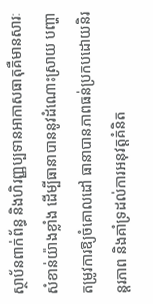ស្ថាប័នពាក់ព័ន្ធ និងហិរញ្ញប្បទានអាកាសធាតុគឺមានសារៈសំខាន់យ៉ាងខ្លាំង ដើម្បីធានាបាននូវដំណោះស្រាយ បញ្ហា តម្រូវការឱ្យចំគោលដៅ ធានាបានភាពធន់ប្រកបដោយនិរន្ដរភាព និងគាំទ្រដល់ការអនុវត្ដគំនិត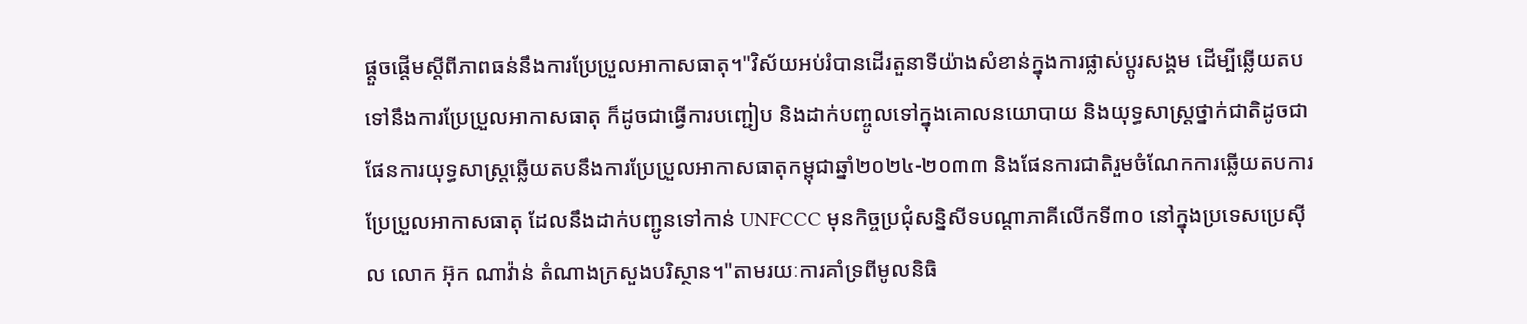ផ្ដួចផ្ដើមស្ដីពីភាពធន់នឹងការប្រែប្រួលអាកាសធាតុ។"វិស័យអប់រំបានដើរតួនាទីយ៉ាងសំខាន់ក្នុងការផ្លាស់ប្ដូរសង្គម ដើម្បីឆ្លើយតបទៅនឹងការប្រែប្រួលអាកាសធាតុ ក៏ដូចជាធ្វើការបញ្ជៀប និងដាក់បញ្ចូលទៅក្នុងគោលនយោបាយ និងយុទ្ធសាស្រ្ដថ្នាក់ជាតិដូចជាផែនការយុទ្ធសាស្រ្ដឆ្លើយតបនឹងការប្រែប្រួលអាកាសធាតុកម្ពុជាឆ្នាំ២០២៤-២០៣៣ និងផែនការជាតិរួមចំណែកការឆ្លើយតបការប្រែប្រួលអាកាសធាតុ ដែលនឹងដាក់បញ្ជូនទៅកាន់ UNFCCC មុនកិច្ចប្រជុំសន្និសីទបណ្ដាភាគីលើកទី៣០ នៅក្នុងប្រទេសប្រេស៊ីល លោក អ៊ុក ណាវ៉ាន់ តំណាងក្រសួងបរិស្ថាន។"តាមរយៈការគាំទ្រពីមូលនិធិ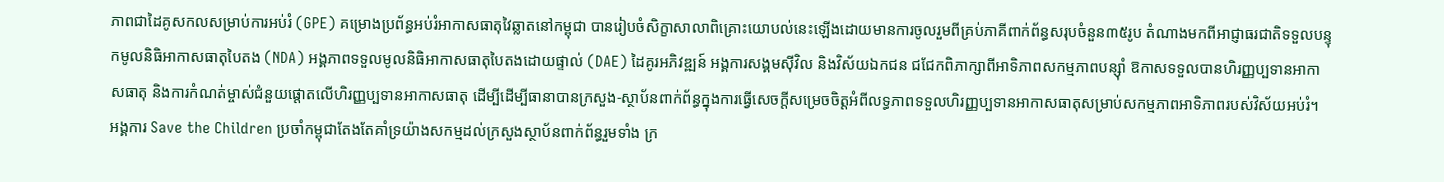ភាពជាដៃគូសកលសម្រាប់ការអប់រំ (GPE) គម្រោងប្រព័ន្ធអប់រំអាកាសធាតុវៃឆ្លាតនៅកម្ពុជា បានរៀបចំសិក្ខាសាលាពិគ្រោះយោបល់នេះឡើងដោយមានការចូលរួមពីគ្រប់ភាគីពាក់ព័ន្ធសរុបចំនួន៣៥រូប តំណាងមកពីអាជ្ញាធរជាតិទទួលបន្ទុកមូលនិធិអាកាសធាតុបៃតង (NDA) អង្គភាពទទួលមូលនិធិអាកាសធាតុបៃតងដោយផ្ទាល់ (DAE) ដៃគូរអភិវឌ្ឍន៍ អង្គការសង្គមស៊ីវិល និងវិស័យឯកជន ជជែកពិភាក្សាពីអាទិភាពសកម្មភាពបន្ស៊ាំ ឱកាសទទួលបានហិរញ្ញប្បទានអាកាសធាតុ និងការកំណត់ម្ចាស់ជំនួយផ្ដោតលើហិរញ្ញប្បទានអាកាសធាតុ ដើម្បីដើម្បីធានាបានក្រសួង-ស្ថាប័នពាក់ព័ន្ធក្នុងការធ្វើសេចក្ដីសម្រេចចិត្ដអំពីលទ្ធភាពទទួលហិរញ្ញប្បទានអាកាសធាតុសម្រាប់សកម្មភាពអាទិភាពរបស់វិស័យអប់រំ។ អង្គការ Save the Children ប្រចាំកម្ពុជាតែងតែគាំទ្រយ៉ាងសកម្មដល់ក្រសួងស្ថាប័នពាក់ព័ន្ធរួមទាំង ក្រ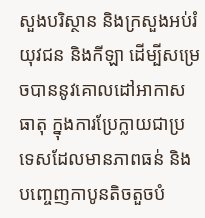សួងបរិស្ថាន និងក្រសួងអប់រំ យុវជន និងកីឡា ដើម្បីសម្រេចបាននូវគោលដៅអាកាសធាតុ ក្នុងការប្រែក្លាយជាប្រទេសដែលមានភាពធន់ និងបញ្ចេញកាបូនតិចតួចបំ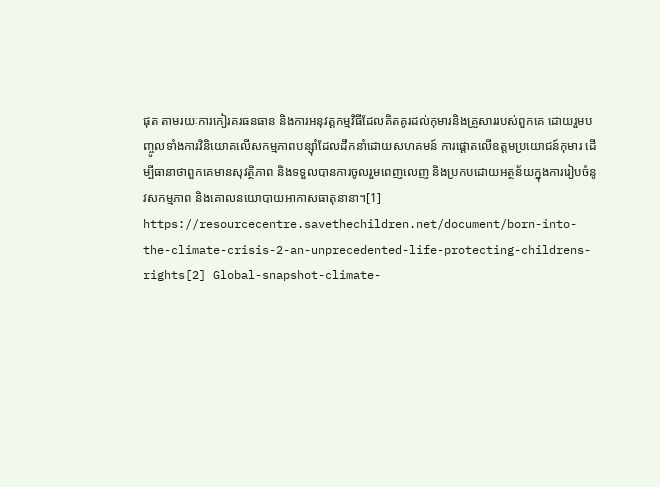ផុត តាមរយៈការកៀរគរធនធាន និងការអនុវត្ដកម្មវិធីដែលគិតគូរដល់កុមារនិងគ្រួសាររបស់ពួកគេ ដោយរួមបញ្ចូលទាំងការវិនិយោគលើសកម្មភាពបន្ស៊ាំដែលដឹកនាំដោយសហគមន៍ ការផ្ដោតលើឧត្តមប្រយោជន៍កុមារ ដើម្បីធានាថាពួកគេមានសុវត្ថិភាព និងទទួលបានការចូលរួមពេញលេញ និងប្រកបដោយអត្ថន័យក្នុងការរៀបចំនូវសកម្មភាព និងគោលនយោបាយអាកាសធាតុនានា។[1] https://resourcecentre.savethechildren.net/document/born-into-the-climate-crisis-2-an-unprecedented-life-protecting-childrens-rights[2] Global-snapshot-climate-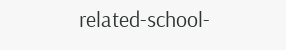related-school-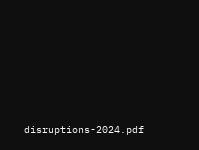disruptions-2024.pdf